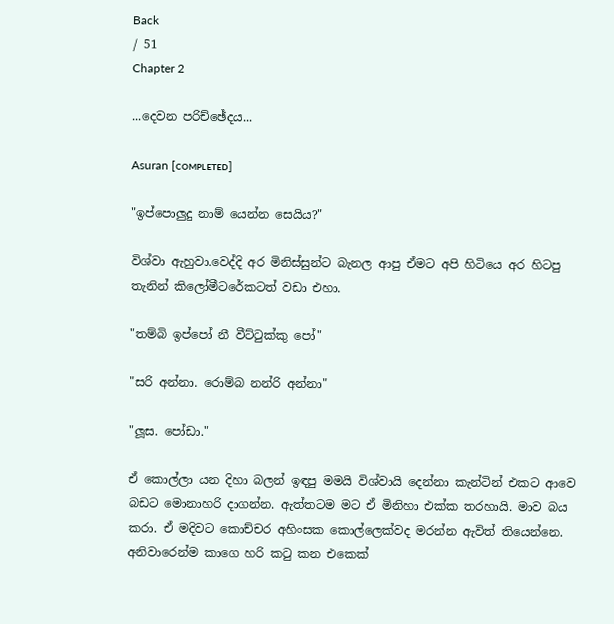Back
/ 51
Chapter 2

...දෙවන පරිච්ඡේදය...

Asuran [ᴄᴏᴍᴘʟᴇᴛᴇᴅ]

"ඉප්පොලුදු නාම් යෙන්න සෙයිය?"

විශ්වා ඇහුවා.වෙද්දි අර මිනිස්සුන්ට බැනල ආපු ඒමට අපි හිටියෙ අර හිටපු තැනින් කිලෝමීටරේකටත් වඩා එහා.

"තම්බි ඉප්පෝ නී වීට්ටුක්කු පෝ"

"සරි අන්නා. රොම්බ නන්රි අන්නා"

"ලූස. පෝඩා."

ඒ කොල්ලා යන දිහා බලන් ඉඳපු මමයි විශ්වායි දෙන්නා කැන්ටින් එකට ආවෙ බඩට මොනාහරි දාගන්න. ඇත්තටම මට ඒ මිනිහා එක්ක තරහායි. මාව බය කරා. ඒ මදිවට කොච්චර අහිංසක කොල්ලෙක්වද මරන්න ඇවිත් තියෙන්නෙ. අනිවාරෙන්ම කාගෙ හරි කටු කන එකෙක්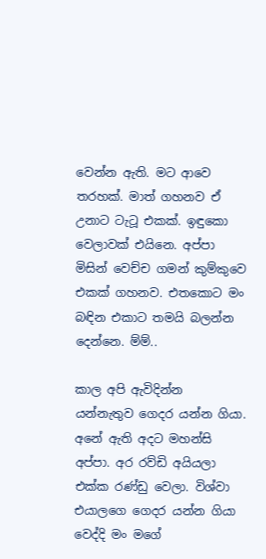වෙන්න ඇති. මට ආවෙ තරහක්. මාත් ගහනව ඒ උනාට ටැටූ එකක්. ඉඳුකො වෙලාවක් එයිනෙ. අප්පා මිසින් වෙච්ච ගමන් කුම්කුවෙ එකක් ගහනව. එතකොට මං බඳින එකාට තමයි බලන්න දෙන්නෙ. ම්ම්..

කාල අපි ඇවිදින්න යන්නැතුව ගෙදර යන්න ගියා. අනේ ඇති අදට මහන්සි අප්පා. අර රව්ඩි අයියලා එක්ක රණ්ඩු වෙලා. විශ්වා එයාලගෙ ගෙදර යන්න ගියා වෙද්දි මං මගේ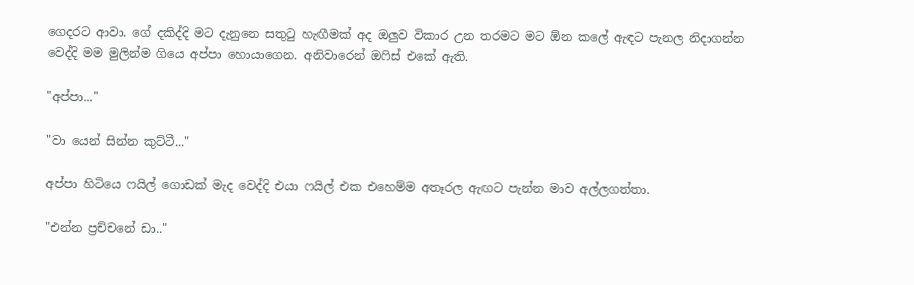ගෙදරට ආවා. ගේ දකිද්දි මට දැනුනෙ සතුටු හැඟීමක් අද ඔලුව විකාර උන තරමට මට ඕන කලේ ඇඳට පැනල නිදාගන්න වෙද්දි මම මුලින්ම ගියෙ අප්පා හොයාගෙන. අනිවාරෙන් ඔෆිස් එකේ ඇති.

"අප්පා..."

"වා යෙන් සින්න කුට්ටී..."

අප්පා හිටියෙ ෆයිල් ගොඩක් මැද වෙද්දි එයා ෆයිල් එක එහෙම්ම අතෑරල ඇඟට පැන්න මාව අල්ලගත්තා.

"එන්න ප්‍රච්චනේ ඩා.."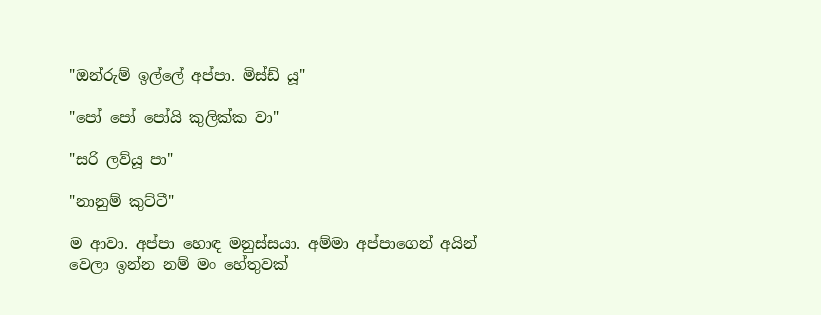"ඔන්රුම් ඉල්ලේ අප්පා. මිස්ඩ් යූ"

"පෝ පෝ පෝයි කුලික්ක වා"

"සරි ලව්යූ පා"

"නානුම් කුට්ටී"

ම ආවා. අප්පා හොඳ මනුස්සයා. අම්මා අප්පාගෙන් අයින් වෙලා ඉන්න නම් මං හේතුවක්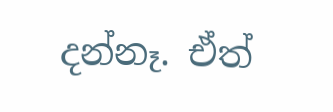දන්නෑ. ඒත්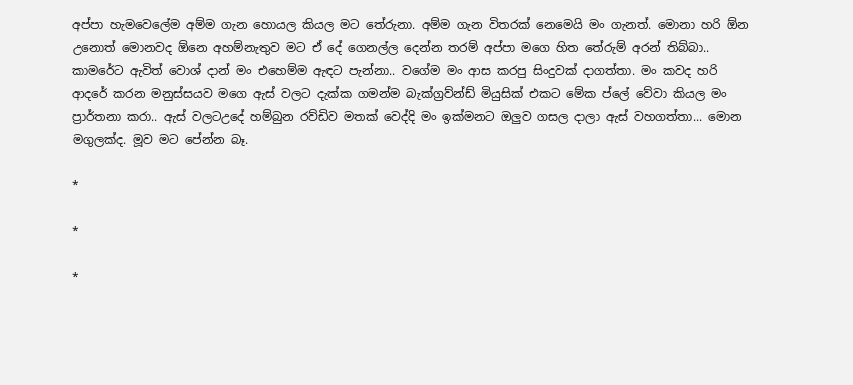අප්පා හැමවෙලේම අම්ම ගැන හොයල කියල මට තේරුනා. අම්ම ගැන විතරක් නෙමෙයි මං ගැනත්. මොනා හරි ඕන උනොත් මොනවද ඕනෙ අහම්නැතුව මට ඒ දේ ගෙනල්ල දෙන්න තරම් අප්පා මගෙ හිත තේරුම් අරන් තිබ්බා.. කාමරේට ඇවිත් වොශ් දාන් මං එහෙම්ම ඇඳට පැන්නා.. වගේම මං ආස කරපු සිංදුවක් දාගත්තා. මං කවද හරි ආදරේ කරන මනුස්සයව මගෙ ඇස් වලට දැක්ක ගමන්ම බැක්ග්‍රව්න්ඩ් මියුසික් එකට මේක ප්ලේ වේවා කියල මං ප්‍රාර්තනා කරා.. ඇස් වලටඋදේ හම්බුන රව්ඩිව මතක් වෙද්දි මං ඉක්මනට ඔලුව ගසල දාලා ඇස් වහගත්තා... මොන මගුලක්ද. මූව මට පේන්න බෑ.

*

*

*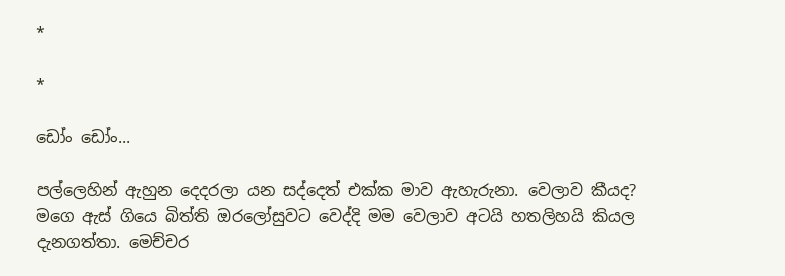*

*

ඩෝං ඩෝං...

පල්ලෙහින් ඇහුන දෙදරලා යන සද්දෙත් එක්ක මාව ඇහැරුනා. වෙලාව කීයද? මගෙ ඇස් ගියෙ බිත්ති ඔරලෝසුවට වෙද්දි මම වෙලාව අටයි හතලිහයි කියල දැනගත්තා. මෙච්චර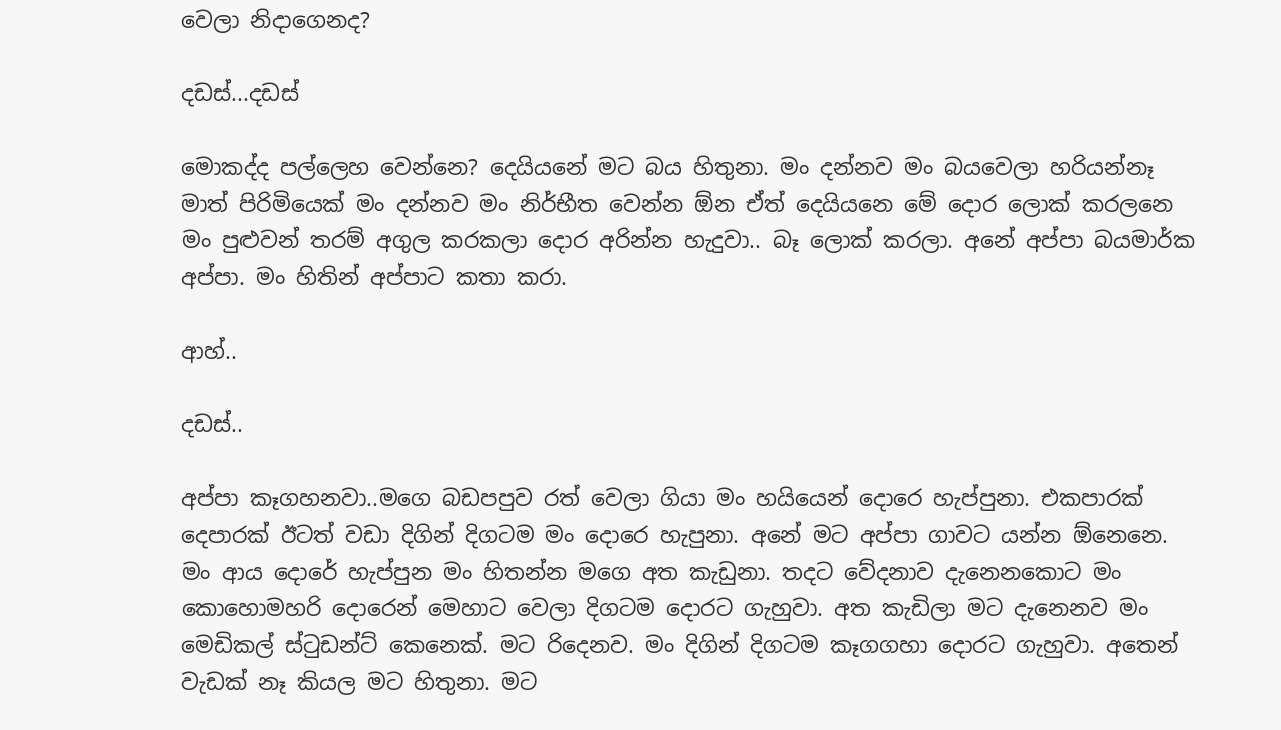වෙලා නිදාගෙනද?

දඩස්...දඩස්

මොකද්ද පල්ලෙහ වෙන්නෙ? දෙයියනේ මට බය හිතුනා. මං දන්නව මං බයවෙලා හරියන්නෑ මාත් පිරිමියෙක් මං දන්නව මං නිර්භීත වෙන්න ඕන ඒත් දෙයියනෙ මේ දොර ලොක් කරලනෙ මං පුළුවන් තරම් අගුල කරකලා දොර අරින්න හැදුවා.. බෑ ලොක් කරලා. අනේ අප්පා බයමාර්ක අප්පා. මං හිතින් අප්පාට කතා කරා.

ආහ්..

දඩස්..

අප්පා කෑගහනවා..මගෙ බඩපපුව රත් වෙලා ගියා මං හයියෙන් දොරෙ හැප්පුනා. එකපාරක් දෙපාරක් ඊටත් වඩා දිගින් දිගටම මං දොරෙ හැපුනා. අනේ මට අප්පා ගාවට යන්න ඕනෙනෙ. මං ආය දොරේ හැප්පුන මං හිතන්න මගෙ අත කැඩුනා. තදට වේදනාව දැනෙනකොට මං කොහොමහරි දොරෙන් මෙහාට වෙලා දිගටම දොරට ගැහුවා. අත කැඩිලා මට දැනෙනව මං මෙඩිකල් ස්ටුඩන්ට් කෙනෙක්. මට රිදෙනව. මං දිගින් දිගටම කෑගගහා දොරට ගැහුවා. අතෙන් වැඩක් නෑ කියල මට හිතුනා. මට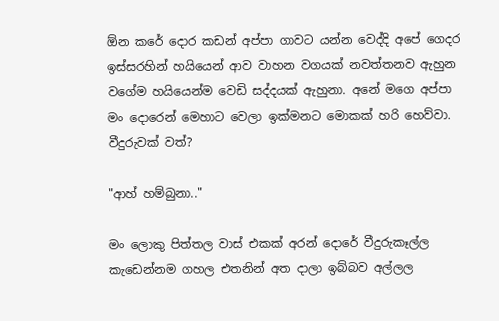ඕන කරේ දොර කඩන් අප්පා ගාවට යන්න වෙද්දි අපේ ගෙදර ඉස්සරහින් හයියෙන් ආව වාහන වගයක් නවත්තනව ඇහුන වගේම හයියෙන්ම වෙඩි සද්දයක් ඇහුනා. අනේ මගෙ අප්පා මං දොරෙන් මෙහාට වෙලා ඉක්මනට මොකක් හරි හෙව්වා. වීදුරුවක් වත්?

"ආහ් හම්බුනා.."

මං ලොකු පිත්තල වාස් එකක් අරන් දොරේ වීදුරුකෑල්ල කැඩෙන්නම ගහල එතනින් අත දාලා ඉබ්බව අල්ලල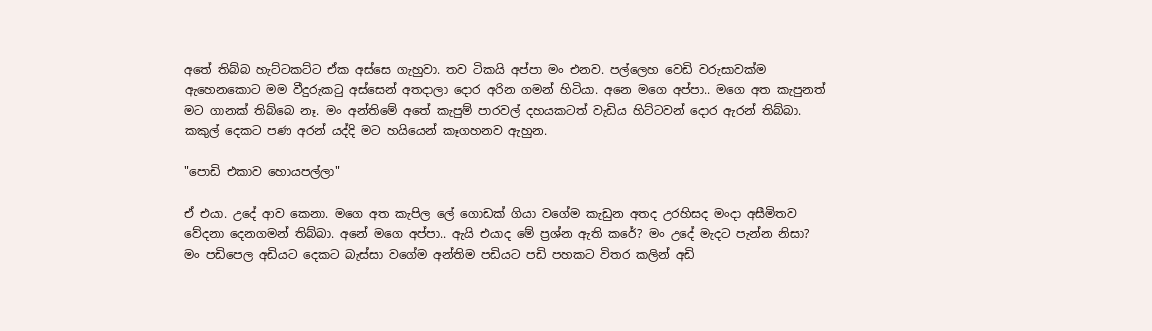අතේ තිබ්බ හැට්ටකට්ට ඒක අස්සෙ ගැහුවා. තව ටිකයි අප්පා මං එනව. පල්ලෙහ වෙඩි වරුසාවක්ම ඇහෙනකොට මම වීදුරුකටු අස්සෙන් අතදාලා දොර අරින ගමන් හිටියා. අනෙ මගෙ අප්පා.. මගෙ අත කැපුනත් මට ගානක් තිබ්බෙ නෑ. මං අන්තිමේ අතේ කැපුම් පාරවල් දහයකටත් වැඩිය හිට්ටවන් දොර ඇරන් තිබ්බා. කකුල් දෙකට පණ අරන් යද්දි මට හයියෙන් කෑගහනව ඇහුන.

"පොඩි එකාව හොයපල්ලා"

ඒ එයා. උදේ ආව කෙනා. මගෙ අත කැපිල ලේ ගොඩක් ගියා වගේම කැඩුන අතද උරහිසද මංදා අසීමිතව වේදනා දෙනගමන් තිබ්බා. අනේ මගෙ අප්පා.. ඇයි එයාද මේ ප්‍රශ්න ඇති කරේ? මං උදේ මැදට පැන්න නිසා? මං පඩිපෙල අඩියට දෙකට බැස්සා වගේම අන්තිම පඩියට පඩි පහකට විතර කලින් අඩි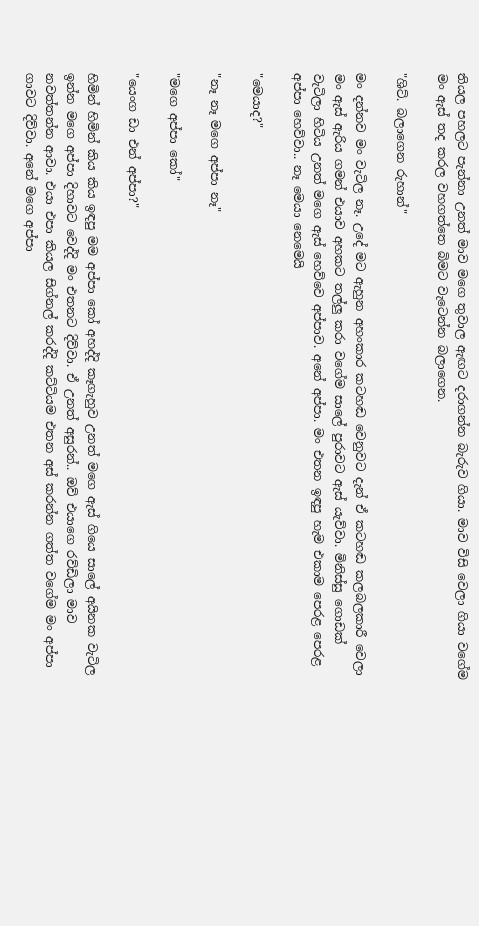තියල පහලට පැන්නා උනත් මාව මගෙ තුවාල ඇඟට දරාගන්න බැරුව ගියා. මාව විසි වෙලා ගියා වගේම මං ඇස් තද කරල වහගත්තෙ බිමට වැටෙන්න බලාගෙන.

"ශිට්. බලාගෙන රුහාන්"

මං දන්නව මං වැටිල නෑ. උදේ මට ඇහුන අහංකාර කටහඬ වෙනුවට දැන් ඒ කටහඬ කලබලකාරී වෙලා මං ඇස් ඇරිය ගමන් එයාව අහකට තල්ලු කරා වගේම සාලේ පුරාවට ඇස් යැව්වා. මිනිස්සු ගොඩක් වැටිලා හිටිය උනත් මගෙ ඇස් හෙව්වෙ අප්පාව. අනේ අප්පා. මං එතන ඉඳපු හැම එකාම පෙරළ පෙරළ අප්පා හෙව්වා.. නෑ මෙයා නෙමෙයි

"මෙයාද?"

"නෑ නෑ මගෙ අප්පා නෑ"

"මගෙ අප්පා කෝ"

"යෙංග ඩා එන් අප්පා?"

හිමින් හිමින් කිය කිය ඉඳපු මම අප්පා කෝ අහද්දි කෑගැහුව උනත් මගෙ ඇස් ගියෙ සාලේ අයිනක වැටිල ඉන්න මගෙ අප්පා දිහාවට වෙද්දි මං එතනට දිව්වා. ඒ උනත් අසුරන්.. ඔව් එයාගෙ රව්ඩිලා මාව නවත්තන්න ආවා. එයා එපා කියල සිග්නල් කරද්දි කට්ටියම එතන අස් කරන්න ගත්ත වගේම මං අප්පා ගාවට දිව්වා. අනේ මගෙ අප්පා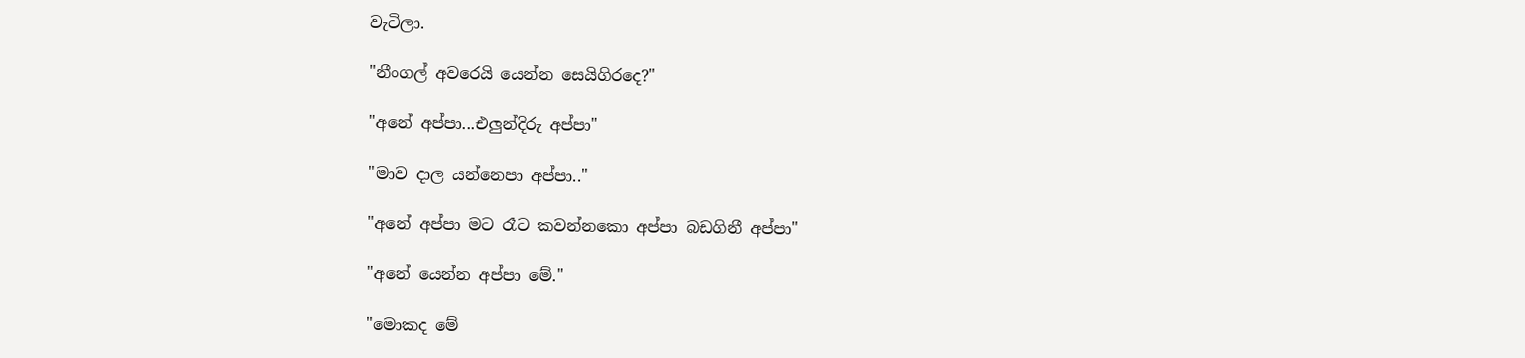වැටිලා.

"නීංගල් අවරෙයි යෙන්න සෙයිගිරදෙ?"

"අනේ අප්පා...එලුන්දිරු අප්පා"

"මාව දාල යන්නෙපා අප්පා.."

"අනේ අප්පා මට රෑට කවන්නකො අප්පා බඩගිනී අප්පා"

"අනේ යෙන්න අප්පා මේ."

"මොකද මේ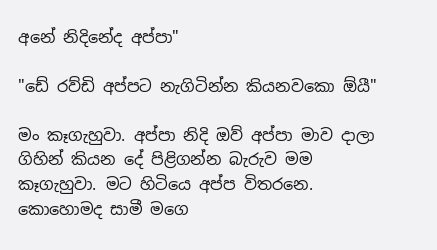අනේ නිදිනේද අප්පා"

"ඩේ රව්ඩි අප්පට නැගිටින්න කියනවකො ඕයී"

මං කෑගැහුවා. අප්පා නිදි ඔව් අප්පා මාව දාලා ගිහින් කියන දේ පිළිගන්න බැරුව මම කෑගැහුවා. මට හිටියෙ අප්ප විතරනෙ. කොහොමද සාමී මගෙ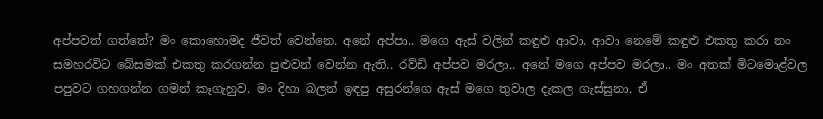අප්පවත් ගත්තේ? මං කොහොමද ජීවත් වෙන්නෙ. අනේ අප්පා.. මගෙ ඇස් වලින් කඳුළු ආවා. ආවා නෙමේ කඳුළු එකතු කරා නං සමහරවිට බේසමක් එකතු කරගන්න පුළුවන් වෙන්න ඇති.. රව්ඩි අප්පව මරලා.. අනේ මගෙ අප්පව මරලා.. මං අතක් මිටමොළ්වල පපුවට ගහගන්න ගමන් කෑගැහුව. මං දිහා බලන් ඉඳපු අසුරන්ගෙ ඇස් මගෙ තුවාල දැකල ගැස්සුනා. ඒ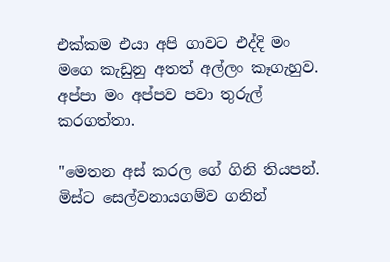එක්කම එයා අපි ගාවට එද්දි මං මගෙ කැඩුනු අතත් අල්ලං කෑගැහුව. අප්පා මං අප්පව පවා තුරුල් කරගත්තා.

"මෙතන අස් කරල ගේ ගිනි තියපන්. මිස්ට සෙල්වනායගම්ව ගනින්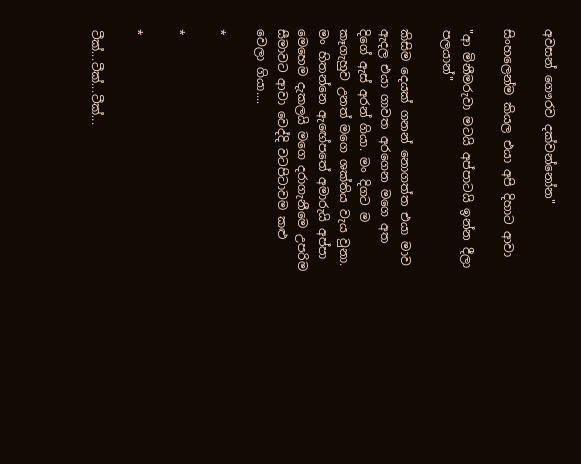අවසන් ගෞරව දක්වන්නෝන"

සිංහලෙන්ම කියල එයා අපි දිහාට ආවා

"ආ මිනීමරුවා මටයි අප්පාටයි ඉන්න දීලා පලයාන්"

කිසිම දෙයක් ගනන් නොගත්ත එයා මාව ඇදල එයා ගාවත අරගෙන මගෙ අත දිගේ ඇස් අරන් ගියා. මං දිගට ම කෑගැහුව උනත් මගෙ ශක්තිය වැය වුනා. මං හිතන්නෙ ඇඟේපතේ අමාරුයි අප්පා මෙහෙම දැකලයි මගෙ දරාගැනීමෙ උපරිම සීමාවට ආවා වෙද්දි වටපිටාවම කළු වෙලා ගියා....

*

*

*

ටීක්...ටීක්...ටීක්...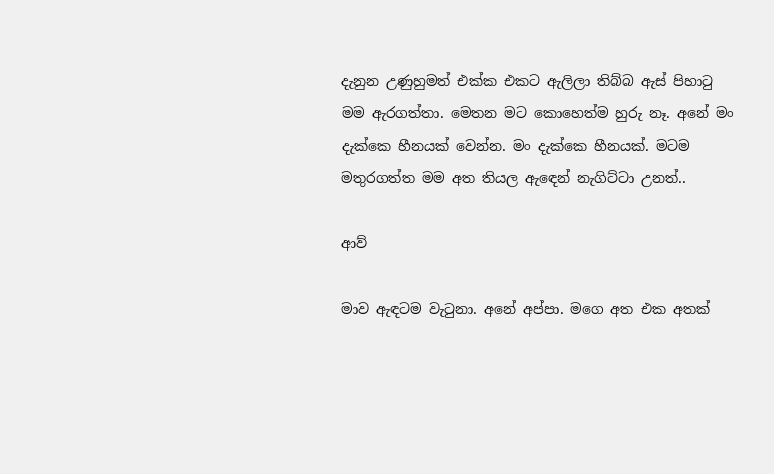දැනුන උණුහුමත් එක්ක එකට ඇලිලා තිබ්බ ඇස් පිහාටු මම ඇරගත්තා. මෙතන මට කොහෙත්ම හුරු නෑ. අනේ මං දැක්කෙ හීනයක් වෙන්න. මං දැක්කෙ හීනයක්. මටම මතුරගත්ත මම අත තියල ඇඳෙන් නැගිට්ටා උනත්..

ආව්

මාව ඇඳටම වැටුනා. අනේ අප්පා. මගෙ අත එක අතක්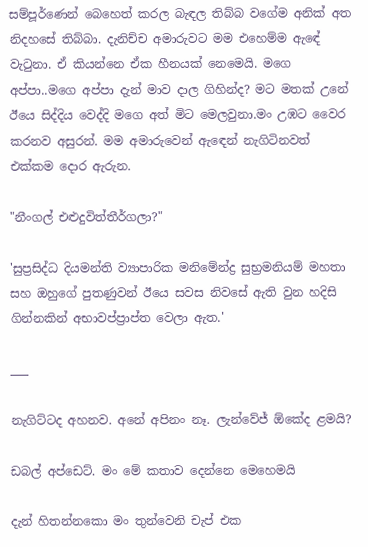සම්පූර්ණෙන් බෙහෙත් කරල බැඳල තිබ්බ වගේම අනික් අත නිදහසේ තිබ්බා. දැනිච්ච අමාරුවට මම එහෙම්ම ඇඳේ වැටුනා. ඒ කියන්නෙ ඒක හීනයක් නෙමෙයි. මගෙ අප්පා..මගෙ අප්පා දැන් මාව දාල ගිහින්ද? මට මතක් උනේ ඊයෙ සිද්දිය වෙද්දි මගෙ අත් මිට මෙලවුනා.මං උඹට වෛර කරනව අසුරන්. මම අමාරුවෙන් ඇඳෙන් නැගිටිනවත් එක්කම දොර ඇරුන.

"නීංගල් එළුදුවිත්තීර්ගලා?"

'සුප්‍රසිද්ධ දියමන්ති ව්‍යාපාරික මනිමේන්ද්‍ර සුභ්‍රමනියම් මහතා සහ ඔහුගේ පුතණුවන් ඊයෙ සවස නිවසේ ඇති වුන හදිසි ගින්නකින් අභාවප්ප්‍රාප්ත වෙලා ඇත.'

___

නැගිට්ටද අහනව. අනේ අපිනං නෑ. ලැන්වේජ් ඕකේද ළමයි?

ඩබල් අප්ඩෙට්. මං මේ කතාව දෙන්නෙ මෙහෙමයි

දැන් හිතන්නකො මං තුන්වෙනි චැප් එක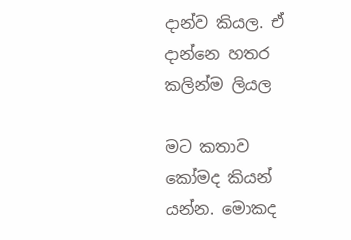දාන්ව කියල. ඒ දාන්නෙ හතර කලින්ම ලියල

මට කතාව කෝමද කියන් යන්න. මොකද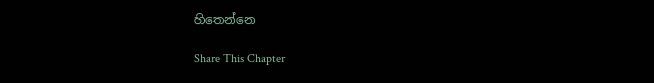හිතෙන්නෙ

Share This Chapter